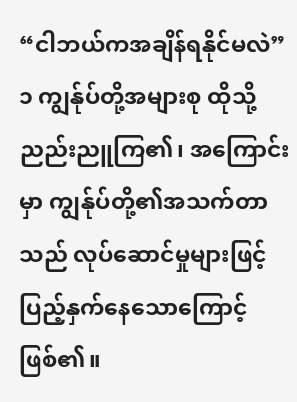“ငါဘယ်ကအချိန်ရနိုင်မလဲ”
၁ ကျွန်ုပ်တို့အများစု ထိုသို့ညည်းညူကြ၏၊ အကြောင်းမှာ ကျွန်ုပ်တို့၏အသက်တာသည် လုပ်ဆောင်မှုများဖြင့် ပြည့်နှက်နေသောကြောင့်ဖြစ်၏။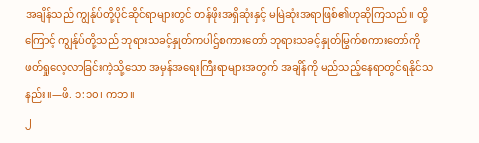အချိန်သည် ကျွန်ုပ်တို့ပိုင်ဆိုင်ရာများတွင် တန်ဖိုးအရှိဆုံးနှင့် မမြဲဆုံးအရာဖြစ်၏ဟုဆိုကြသည်။ ထို့ကြောင့် ကျွန်ုပ်တို့သည် ဘုရားသခင့်နှုတ်ကပါဌ်စကားတော် ဘုရားသခင့်နှုတ်မြွက်စကားတော်ကို ဖတ်ရှုလေ့လာခြင်းကဲ့သို့သော အမှန်အရေးကြီးရာများအတွက် အချိန်ကို မည်သည့်နေရာတွင်ရနိုင်သနည်း။—ဖိ. ၁:၁၀၊ ကဘ။
၂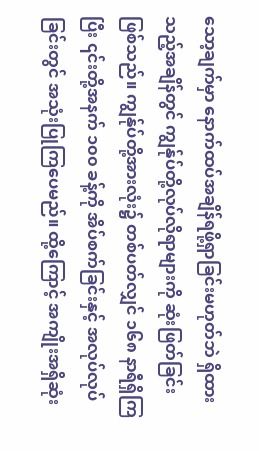သော့ချက်မှာ နောက်ထပ်အချိန်ရဖို့ရှာခြင်းမဟုတ်ဘဲ ရှိထားသည့်အချိန်တွင် ကျွန်ုပ်တို့လုပ်လိုရာများကို ဆုံးဖြတ်ခြင်းဖြစ်သည်။ ကျွန်ုပ်တို့အားလုံး၌ တစ်ပတ်လျှင် ၁၆၈ နာရီရှိကြပြီး ၎င်းတို့အနက် ၁၀၀ ခန့်ကို အိပ်စက်ခြင်းနှင့် အလုပ်လုပ်ခြင်းတွင် အသုံးပြုကြပေမည်။ ထို့ကြောင့် အကျိုးအရှိဆုံး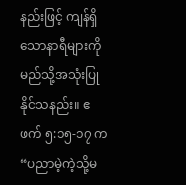နည်းဖြင့် ကျန်ရှိသောနာရီများကို မည်သို့အသုံးပြုနိုင်သနည်း။ ဧဖက် ၅:၁၅-၁၇ က “ပညာမဲ့ကဲ့သို့မ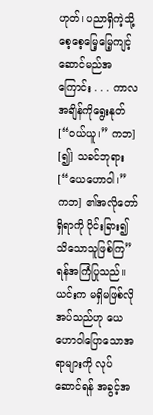ဟုတ်၊ ပညာရှိကဲ့သို့ စေ့စေ့မြေ့မြေ့ကျင့်ဆောင်မည်အကြောင်း . . . ကာလအချိန်ကိုရွေးနုတ် [“ဝယ်ယူ၊” ကဘ] [၍] သခင်ဘုရား [“ယေဟောဝါ၊” ကဘ] ၏အလိုတော်ရှိရာကို ပိုင်းခြား၍သိသောသူဖြစ်ကြ” ရန်အကြံပြုသည်။ ယင်းက မရှိမဖြစ်လိုအပ်သည်ဟု ယေဟောဝါပြောသောအရာများကို လုပ်ဆောင်ရန် အခွင့်အ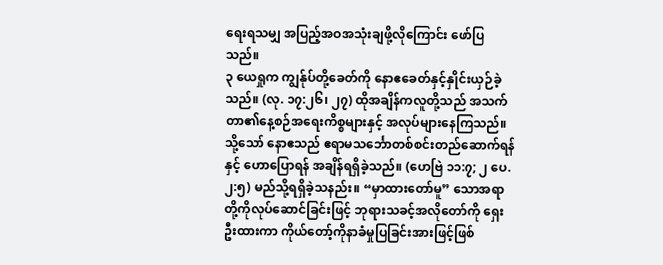ရေးရသမျှ အပြည့်အဝအသုံးချဖို့လိုကြောင်း ဖော်ပြသည်။
၃ ယေရှုက ကျွန်ုပ်တို့ခေတ်ကို နောဧခေတ်နှင့်နှိုင်းယှဉ်ခဲ့သည်။ (လု. ၁၇:၂၆၊ ၂၇) ထိုအချိန်ကလူတို့သည် အသက်တာ၏နေ့စဉ်အရေးကိစ္စများနှင့် အလုပ်များနေကြသည်။ သို့သော် နောဧသည် ဧရာမသင်္ဘောတစ်စင်းတည်ဆောက်ရန်နှင့် ဟောပြောရန် အချိန်ရရှိခဲ့သည်။ (ဟေဗြဲ ၁၁:၇; ၂ ပေ. ၂:၅) မည်သို့ရရှိခဲ့သနည်း။ “မှာထားတော်မူ” သောအရာတို့ကိုလုပ်ဆောင်ခြင်းဖြင့် ဘုရားသခင့်အလိုတော်ကို ရှေးဦးထားကာ ကိုယ်တော့်ကိုနာခံမှုပြခြင်းအားဖြင့်ဖြစ်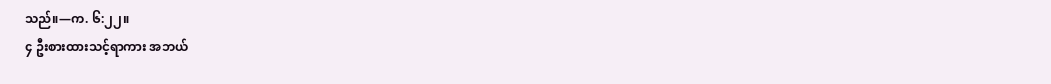သည်။—က. ၆:၂၂။
၄ ဦးစားထားသင့်ရာကား အဘယ်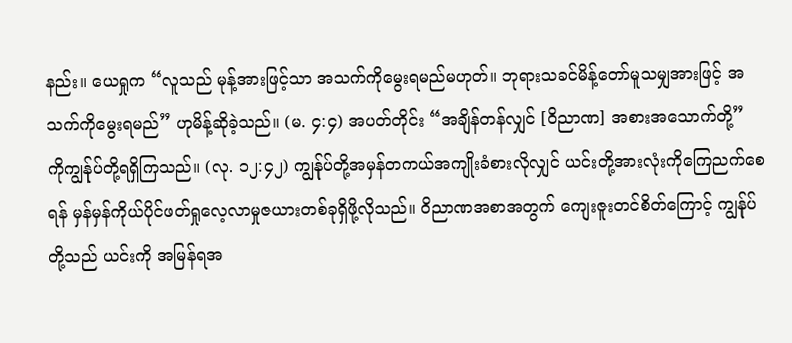နည်း။ ယေရှုက “လူသည် မုန့်အားဖြင့်သာ အသက်ကိုမွေးရမည်မဟုတ်။ ဘုရားသခင်မိန့်တော်မူသမျှအားဖြင့် အသက်ကိုမွေးရမည်” ဟုမိန့်ဆိုခဲ့သည်။ (မ. ၄:၄) အပတ်တိုင်း “အချိန်တန်လျှင် [ဝိညာဏ] အစားအသောက်တို့” ကိုကျွန်ုပ်တို့ရရှိကြသည်။ (လု. ၁၂:၄၂) ကျွန်ုပ်တို့အမှန်တကယ်အကျိုးခံစားလိုလျှင် ယင်းတို့အားလုံးကိုကြေညက်စေရန် မှန်မှန်ကိုယ်ပိုင်ဖတ်ရှုလေ့လာမှုဇယားတစ်ခုရှိဖို့လိုသည်။ ဝိညာဏအစာအတွက် ကျေးဇူးတင်စိတ်ကြောင့် ကျွန်ုပ်တို့သည် ယင်းကို အမြန်ရအ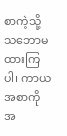စာကဲ့သို့ သဘောမထားကြပါ၊ ကာယအစာကို အ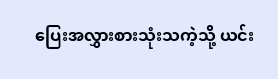ပြေးအလွှားစားသုံးသကဲ့သို့ ယင်း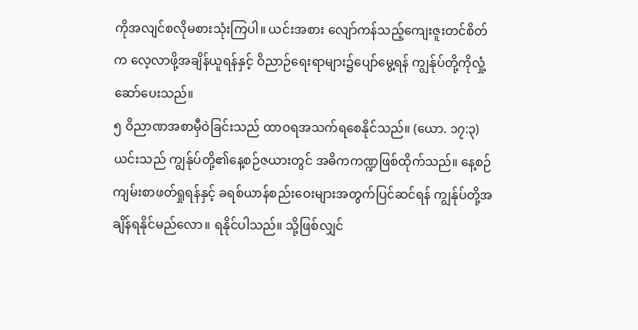ကိုအလျင်စလိုမစားသုံးကြပါ။ ယင်းအစား လျော်ကန်သည့်ကျေးဇူးတင်စိတ်က လေ့လာဖို့အချိန်ယူရန်နှင့် ဝိညာဉ်ရေးရာများ၌ပျော်မွေ့ရန် ကျွန်ုပ်တို့ကိုလှုံ့ဆော်ပေးသည်။
၅ ဝိညာဏအစာမှီဝဲခြင်းသည် ထာဝရအသက်ရစေနိုင်သည်။ (ယော. ၁၇:၃) ယင်းသည် ကျွန်ုပ်တို့၏နေ့စဉ်ဇယားတွင် အဓိကကဏ္ဍဖြစ်ထိုက်သည်။ နေ့စဉ်ကျမ်းစာဖတ်ရှုရန်နှင့် ခရစ်ယာန်စည်းဝေးများအတွက်ပြင်ဆင်ရန် ကျွန်ုပ်တို့အချိန်ရနိုင်မည်လော။ ရနိုင်ပါသည်။ သို့ဖြစ်လျှင်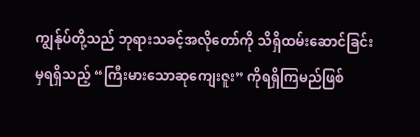ကျွန်ုပ်တို့သည် ဘုရားသခင့်အလိုတော်ကို သိရှိထမ်းဆောင်ခြင်းမှရရှိသည့် “ကြီးမားသောဆုကျေးဇူး” ကိုရရှိကြမည်ဖြစ်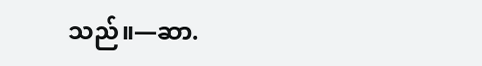သည်။—ဆာ.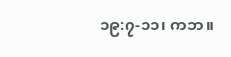၁၉:၇-၁၁၊ ကဘ။